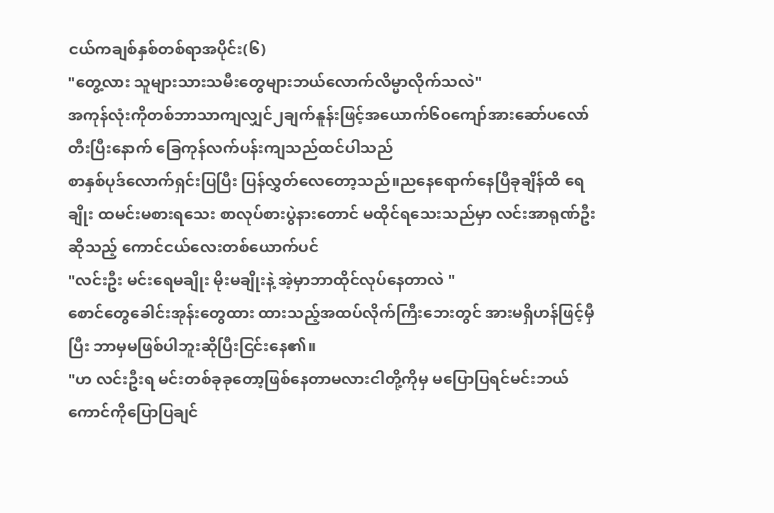ငယ်ကချစ်နှစ်တစ်ရာအပိုင်း(၆)
"တွေ့လား သူများသားသမီးတွေများဘယ်လောက်လိမ္မာလိုက်သလဲ"
အကုန်လုံးကိုတစ်ဘာသာကျလျှင်၂ချက်နူန်းဖြင့်အယောက်၆၀ကျော်အားဆော်ပလော်တီးပြီးနောက် ခြေကုန်လက်ပန်းကျသည်ထင်ပါသည်
စာနှစ်ပုဒ်လောက်ရှင်းပြပြီး ပြန်လွှတ်လေတော့သည်။ညနေရောက်နေပြီခုချိန်ထိ ရေချိုး ထမင်းမစားရသေး စာလုပ်စားပွဲနားတောင် မထိုင်ရသေးသည်မှာ လင်းအာရုဏ်ဦးဆိုသည့် ကောင်ငယ်လေးတစ်ယောက်ပင်
"လင်းဦး မင်းရေမချိုး မိုးမချိုးနဲ့ အဲ့မှာဘာထိုင်လုပ်နေတာလဲ "
စောင်တွေခေါင်းအုန်းတွေထား ထားသည့်အထပ်လိုက်ကြီးဘေးတွင် အားမရှိဟန်ဖြင့်မှီပြီး ဘာမှမဖြစ်ပါဘူးဆိုပြီးငြင်းနေ၏။
"ဟ လင်းဦးရ မင်းတစ်ခုခုတော့ဖြစ်နေတာမလားငါတို့ကိုမှ မပြောပြရင်မင်းဘယ်ကောင်ကိုပြောပြချင်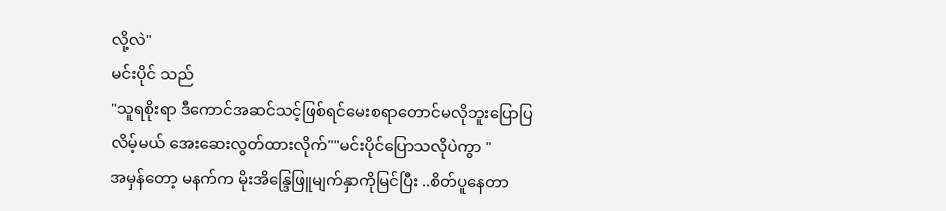လို့လဲ"
မင်းပိုင် သည်
"သူရစိုးရာ ဒီကောင်အဆင်သင့်ဖြစ်ရင်မေးစရာတောင်မလိုဘူးပြောပြ
လိမ့်မယ် အေးဆေးလွတ်ထားလိုက်""မင်းပိုင်ပြောသလိုပဲကွာ "
အမှန်တော့ မနက်က မိုးအိန္ဒြေဖြူမျက်နှာကိုမြင်ပြီး ..စိတ်ပူနေတာ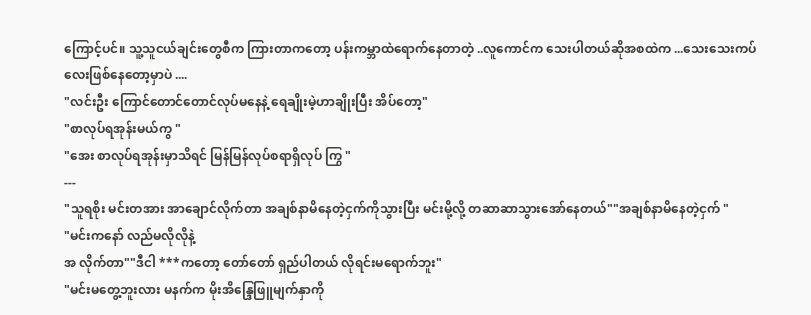ကြောင့်ပင်။ သူ့သူငယ်ချင်းတွေစီက ကြားတာကတော့ ပန်းကမ္ဘာထဲရောက်နေတာတဲ့ ..လူကောင်က သေးပါတယ်ဆိုအစထဲက ...သေးသေးကပ်လေးဖြစ်နေတော့မှာပဲ ....
"လင်းဦး ကြောင်တောင်တောင်လုပ်မနေနဲ့ ရေချိုးမဲ့ဟာချိုးပြီး အိပ်တော့"
"စာလုပ်ရအုန်းမယ်ကွ "
"အေး စာလုပ်ရအုန်းမှာသိရင် မြန်မြန်လုပ်စရာရှိလုပ် ကြွ "
---
"သူရစိုး မင်းတအား အာချောင်လိုက်တာ အချစ်နာမိနေတဲ့ငှက်ကိုသွားပြီး မင်းမို့လို့ တဆာဆာသွားအော်နေတယ်""အချစ်နာမိနေတဲ့ငှက် "
"မင်းကနော် လည်မလိုလိုနဲ့
အ လိုက်တာ""ဒီငါ ***ကတော့ တော်တော် ရှည်ပါတယ် လိုရင်းမရောက်ဘူး"
"မင်းမတွေ့ဘူးလား မနက်က မိုးအိန္ဒြေဖြူမျက်နှာကို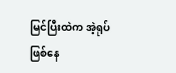မြင်ပြီးထဲက အဲ့ရုပ်ဖြစ်နေ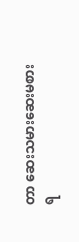တာ ဆေးသမားဆေးမစားရ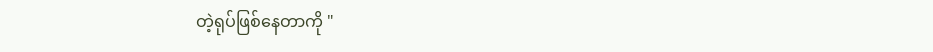တဲ့ရုပ်ဖြစ်နေတာကို "